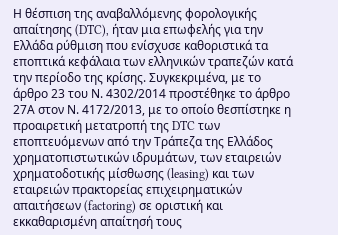Η θέσπιση της αναβαλλόμενης φορολογικής απαίτησης (DTC), ήταν μια επωφελής για την Ελλάδα ρύθμιση που ενίσχυσε καθοριστικά τα εποπτικά κεφάλαια των ελληνικών τραπεζών κατά την περίοδο της κρίσης. Συγκεκριμένα, με το άρθρο 23 του Ν. 4302/2014 προστέθηκε το άρθρο 27Α στον Ν. 4172/2013, με το οποίο θεσπίστηκε η προαιρετική μετατροπή της DTC των εποπτευόμενων από την Τράπεζα της Ελλάδος χρηματοπιστωτικών ιδρυμάτων, των εταιρειών χρηματοδοτικής μίσθωσης (leasing) και των εταιρειών πρακτορείας επιχειρηματικών απαιτήσεων (factoring) σε οριστική και εκκαθαρισμένη απαίτησή τους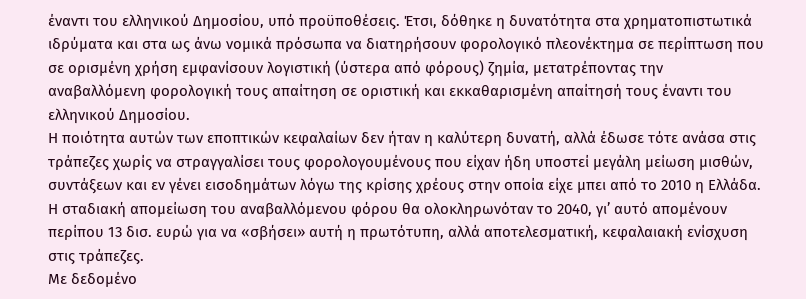έναντι του ελληνικού Δημοσίου, υπό προϋποθέσεις. Έτσι, δόθηκε η δυνατότητα στα χρηματοπιστωτικά ιδρύματα και στα ως άνω νομικά πρόσωπα να διατηρήσουν φορολογικό πλεονέκτημα σε περίπτωση που σε ορισμένη χρήση εμφανίσουν λογιστική (ύστερα από φόρους) ζημία, μετατρέποντας την αναβαλλόμενη φορολογική τους απαίτηση σε οριστική και εκκαθαρισμένη απαίτησή τους έναντι του ελληνικού Δημοσίου.
Η ποιότητα αυτών των εποπτικών κεφαλαίων δεν ήταν η καλύτερη δυνατή, αλλά έδωσε τότε ανάσα στις τράπεζες χωρίς να στραγγαλίσει τους φορολογουμένους που είχαν ήδη υποστεί μεγάλη μείωση μισθών, συντάξεων και εν γένει εισοδημάτων λόγω της κρίσης χρέους στην οποία είχε μπει από το 2010 η Ελλάδα. Η σταδιακή απομείωση του αναβαλλόμενου φόρου θα ολοκληρωνόταν το 2040, γι’ αυτό απομένουν περίπου 13 δισ. ευρώ για να «σβήσει» αυτή η πρωτότυπη, αλλά αποτελεσματική, κεφαλαιακή ενίσχυση στις τράπεζες.
Με δεδομένο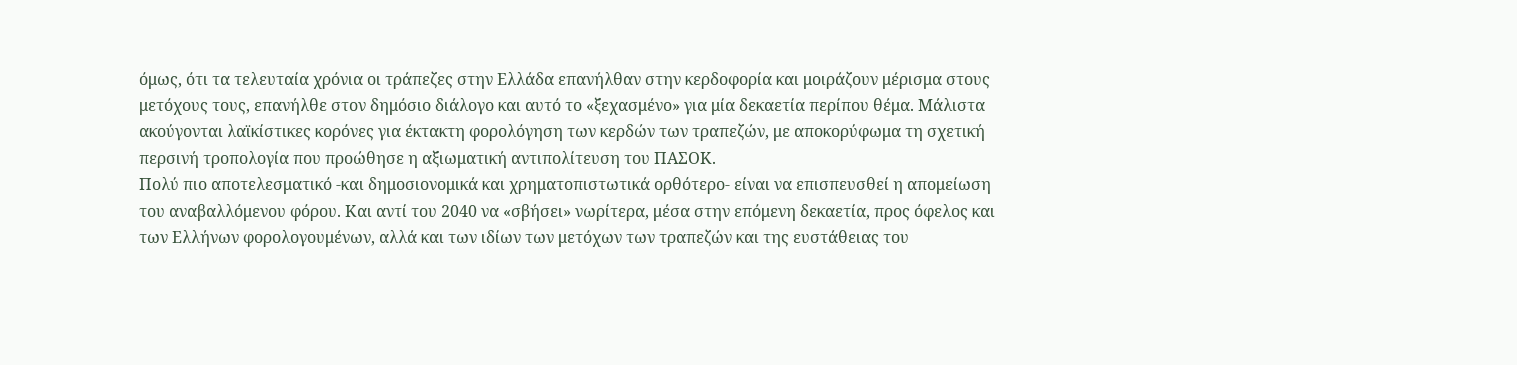όμως, ότι τα τελευταία χρόνια οι τράπεζες στην Ελλάδα επανήλθαν στην κερδοφορία και μοιράζουν μέρισμα στους μετόχους τους, επανήλθε στον δημόσιο διάλογο και αυτό το «ξεχασμένο» για μία δεκαετία περίπου θέμα. Μάλιστα ακούγονται λαϊκίστικες κορόνες για έκτακτη φορολόγηση των κερδών των τραπεζών, με αποκορύφωμα τη σχετική περσινή τροπολογία που προώθησε η αξιωματική αντιπολίτευση του ΠΑΣΟΚ.
Πολύ πιο αποτελεσματικό -και δημοσιονομικά και χρηματοπιστωτικά ορθότερο- είναι να επισπευσθεί η απομείωση του αναβαλλόμενου φόρου. Και αντί του 2040 να «σβήσει» νωρίτερα, μέσα στην επόμενη δεκαετία, προς όφελος και των Ελλήνων φορολογουμένων, αλλά και των ιδίων των μετόχων των τραπεζών και της ευστάθειας του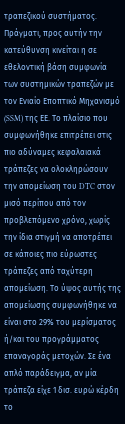τραπεζικού συστήματος.
Πράγματι, προς αυτήν την κατεύθυνση κινείται η σε εθελοντική βάση συμφωνία των συστημικών τραπεζών με τον Ενιαίο Εποπτικό Μηχανισμό (SSM) της ΕΕ. Το πλαίσιο που συμφωνήθηκε επιτρέπει στις πιο αδύναμες κεφαλαιακά τράπεζες να ολοκληρώσουν την απομείωση του DTC στον μισό περίπου από τον προβλεπόμενο χρόνο, χωρίς την ίδια στιγμή να αποτρέπει σε κάποιες πιο εύρωστες τράπεζες από ταχύτερη απομείωση. Το ύψος αυτής της απομείωσης συμφωνήθηκε να είναι στο 29% του μερίσματος ή/και του προγράμματος επαναγοράς μετοχών. Σε ένα απλό παράδειγμα, αν μία τράπεζα είχε 1 δισ. ευρώ κέρδη το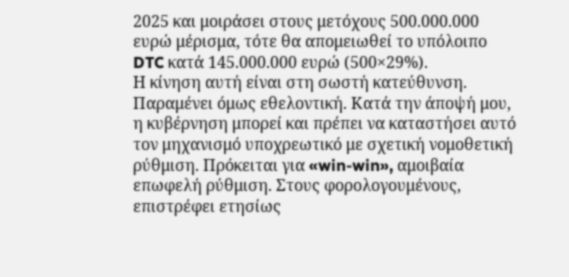2025 και μοιράσει στους μετόχους 500.000.000 ευρώ μέρισμα, τότε θα απομειωθεί το υπόλοιπο DTC κατά 145.000.000 ευρώ (500×29%).
Η κίνηση αυτή είναι στη σωστή κατεύθυνση. Παραμένει όμως εθελοντική. Κατά την άποψή μου, η κυβέρνηση μπορεί και πρέπει να καταστήσει αυτό τον μηχανισμό υποχρεωτικό με σχετική νομοθετική ρύθμιση. Πρόκειται για «win-win», αμοιβαία επωφελή ρύθμιση. Στους φορολογουμένους, επιστρέφει ετησίως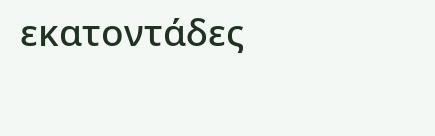εκατοντάδες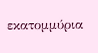εκατομμύρια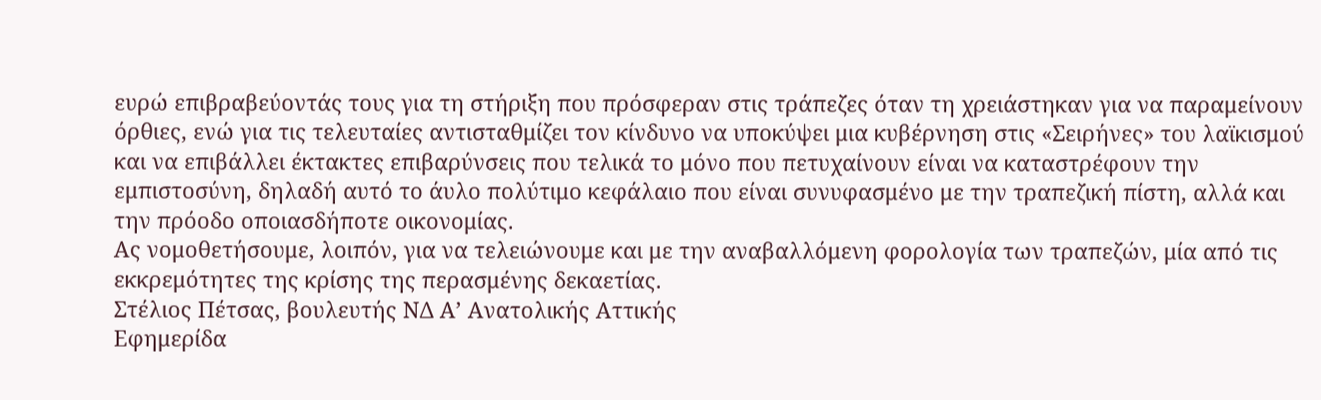ευρώ επιβραβεύοντάς τους για τη στήριξη που πρόσφεραν στις τράπεζες όταν τη χρειάστηκαν για να παραμείνουν όρθιες, ενώ για τις τελευταίες αντισταθμίζει τον κίνδυνο να υποκύψει μια κυβέρνηση στις «Σειρήνες» του λαϊκισμού και να επιβάλλει έκτακτες επιβαρύνσεις που τελικά το μόνο που πετυχαίνουν είναι να καταστρέφουν την εμπιστοσύνη, δηλαδή αυτό το άυλο πολύτιμο κεφάλαιο που είναι συνυφασμένο με την τραπεζική πίστη, αλλά και την πρόοδο οποιασδήποτε οικονομίας.
Ας νομοθετήσουμε, λοιπόν, για να τελειώνουμε και με την αναβαλλόμενη φορολογία των τραπεζών, μία από τις εκκρεμότητες της κρίσης της περασμένης δεκαετίας.
Στέλιος Πέτσας, βουλευτής ΝΔ Α’ Ανατολικής Αττικής
Εφημερίδα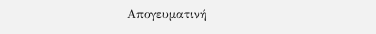Απογευματινή